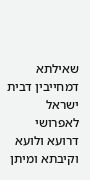שאילתא דמחייבין דבית ישראל לאפרושי דרועא ולועא וקיבתא ומיתן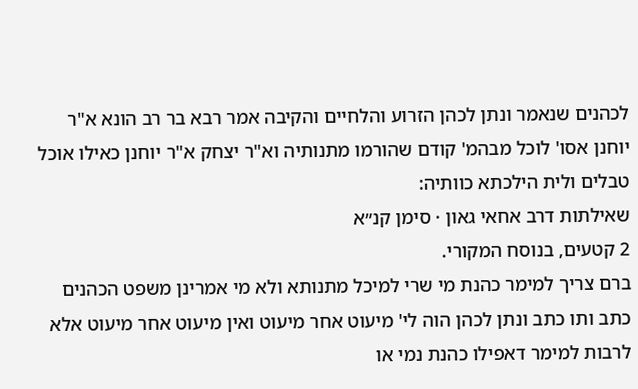לכהנים שנאמר ונתן לכהן הזרוע והלחיים והקיבה אמר רבא בר רב הונא א"ר יוחנן אסו' לוכל מבהמ' קודם שהורמו מתנותיה וא"ר יצחק א"ר יוחנן כאילו אוכל טבלים ולית הילכתא כוותיה:
שאילתות דרב אחאי גאון · סימן קנ״א
2 קטעים, בנוסח המקורי.
ברם צריך למימר כהנת מי שרי למיכל מתנותא ולא מי אמרינן משפט הכהנים כתב ותו כתב ונתן לכהן הוה לי' מיעוט אחר מיעוט ואין מיעוט אחר מיעוט אלא לרבות למימר דאפילו כהנת נמי או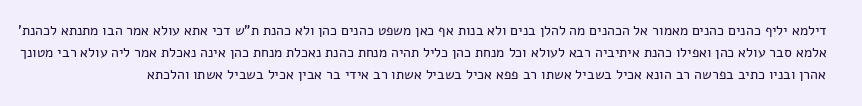דילמא יליף כהנים כהנים מאמור אל הכהנים מה להלן בנים ולא בנות אף כאן משפט כהנים כהן ולא כהנת ת"ש דכי אתא עולא אמר הבו מתנתא לכהנת' אלמא סבר עולא כהן ואפילו כהנת איתיביה רבא לעולא וכל מנחת כהן כליל תהיה מנחת כהנת נאכלת מנחת כהן אינה נאכלת אמר ליה עולא רבי מטונך אהרן ובניו כתיב בפרשה רב הונא אכיל בשביל אשתו רב פפא אכיל בשביל אשתו רב אידי בר אבין אכיל בשביל אשתו והלכתא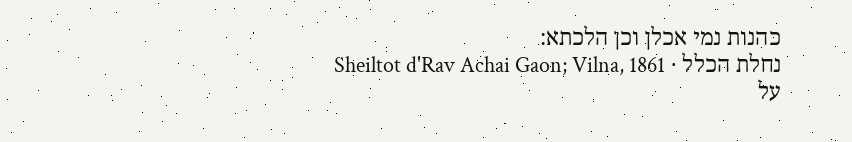כהנות נמי אכלן וכן הלכתא:
נחלת הכלל · Sheiltot d'Rav Achai Gaon; Vilna, 1861
על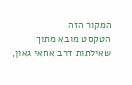המקור הזה
הטקסט מובא מתוך שאילתות דרב אחאי גאון,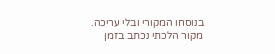בנוסחו המקורי ובלי עריכה. מקור הלכתי נכתב בזמן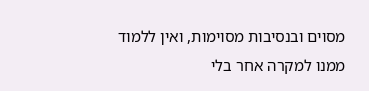מסוים ובנסיבות מסוימות, ואין ללמוד ממנו למקרה אחר בלי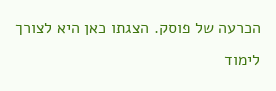הכרעה של פוסק. הצגתו כאן היא לצורך לימוד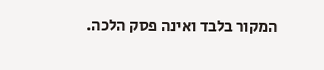המקור בלבד ואינה פסק הלכה.